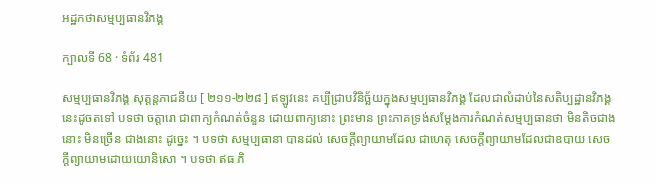អដ្ឋកថាសម្មប្បធានវិភង្គ

ក្បាលទី 68 · ទំព័រ 481

សម្មប្បធានវិភង្គ សុត្តន្តភាជនីយ [ ២១១-២២៨ ] ឥឡូវនេះ គប្បីជ្រាបវិនិច្ឆ័យក្នុងសម្មប្បធានវិភង្គ ដែលជាលំដាប់នៃសតិប្បដ្ឋានវិភង្គនេះដូចតទៅ បទថា ចត្តារោ ជាពាក្យកំណត់ចំនួន ដោយពាក្យនោះ ព្រះមាន ព្រះភាគទ្រង់សម្តែងការកំណត់សម្មប្បធានថា មិនតិចជាងនោះ មិនច្រើន ជាងនោះ ដូច្នេះ ។ បទថា សម្មប្បធានា បានដល់ សេចក្តីព្យាយាមដែល ជាហេតុ សេចក្តីព្យាយាមដែលជាឧបាយ សេចក្តីព្យាយាមដោយយោនិសោ ។ បទថា ឥធ ភិ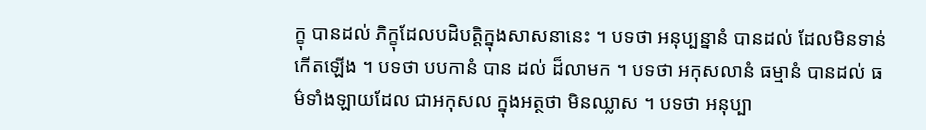ក្ខុ បានដល់ ភិក្ខុដែលបដិបត្តិក្នុងសាសនានេះ ។ បទថា អនុប្បន្នានំ បានដល់ ដែលមិនទាន់កើតឡើង ។ បទថា បបកានំ បាន ដល់ ដ៏លាមក ។ បទថា អកុសលានំ ធម្មានំ បានដល់ ធម៌ទាំងឡាយដែល ជាអកុសល ក្នុងអត្ថថា មិនឈ្លាស ។ បទថា អនុប្បា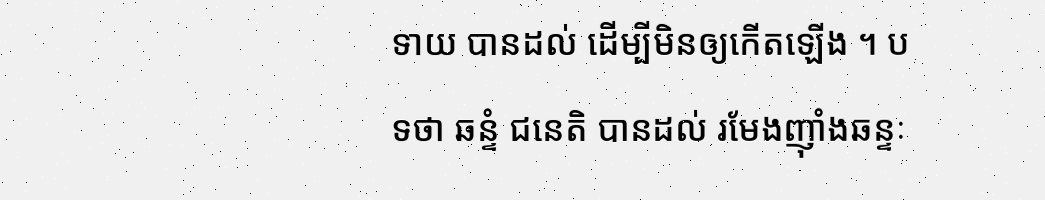ទាយ បានដល់ ដើម្បីមិនឲ្យកើតឡើង ។ បទថា ឆន្ទំ ជនេតិ បានដល់ រមែងញ៉ាំងឆន្ទៈ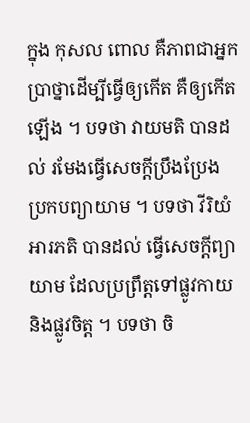ក្នុង កុសល ពោល គឺភាពជាអ្នកប្រាថ្នាដើម្បីធ្វើឲ្យកើត គឺឲ្យកើតឡើង ។ បទថា វាយមតិ បានដល់ រមែងធ្វើសេចក្តីប្រឹងប្រែង ប្រកបព្យាយាម ។ បទថា វីរិយំ អារភតិ បានដល់ ធ្វើសេចក្តីព្យាយាម ដែលប្រព្រឹត្តទៅផ្លូវកាយ និងផ្លូវចិត្ត ។ បទថា ចិ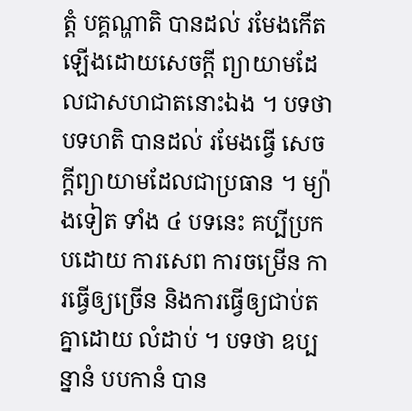ត្តំ បគ្គណ្ហាតិ បានដល់ រមែងកើតឡើងដោយសេចក្តី ព្យាយាមដែលជាសហជាតនោះឯង ។ បទថា បទហតិ បានដល់ រមែងធ្វើ សេចក្តីព្យាយាមដែលជាប្រធាន ។ ម្យ៉ាងទៀត ទាំង ៤ បទនេះ គប្បីប្រកបដោយ ការសេព ការចម្រើន ការធ្វើឲ្យច្រើន និងការធ្វើឲ្យជាប់តគ្នាដោយ លំដាប់ ។ បទថា ឧប្បន្នានំ បបកានំ បាន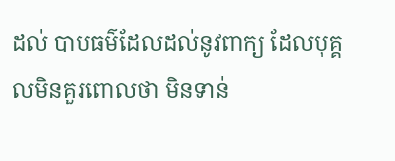ដល់ បាបធម៌ដែលដល់នូវពាក្យ ដែលបុគ្គលមិនគួរពោលថា មិនទាន់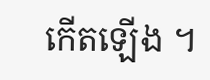កើតឡើង ។